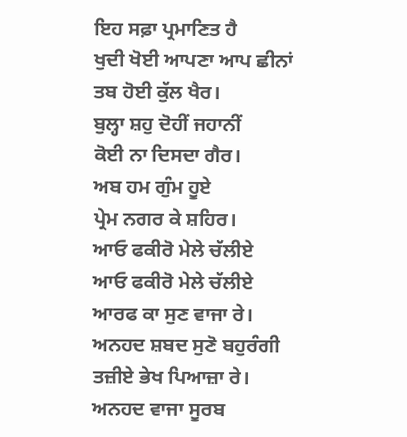ਇਹ ਸਫ਼ਾ ਪ੍ਰਮਾਣਿਤ ਹੈ
ਖੁਦੀ ਖੋਈ ਆਪਣਾ ਆਪ ਛੀਨਾਂ
ਤਬ ਹੋਈ ਕੁੱਲ ਖੈਰ।
ਬੁਲ੍ਹਾ ਸ਼ਹੁ ਦੋਹੀਂ ਜਹਾਨੀਂ
ਕੋਈ ਨਾ ਦਿਸਦਾ ਗੈਰ।
ਅਬ ਹਮ ਗੁੰਮ ਹੂਏ
ਪ੍ਰੇਮ ਨਗਰ ਕੇ ਸ਼ਹਿਰ।
ਆਓ ਫਕੀਰੋ ਮੇਲੇ ਚੱਲੀਏ
ਆਓ ਫਕੀਰੋ ਮੇਲੇ ਚੱਲੀਏ
ਆਰਫ ਕਾ ਸੁਣ ਵਾਜਾ ਰੇ।
ਅਨਹਦ ਸ਼ਬਦ ਸੁਣੋ ਬਹੁਰੰਗੀ
ਤਜ਼ੀਏ ਭੇਖ ਪਿਆਜ਼ਾ ਰੇ।
ਅਨਹਦ ਵਾਜਾ ਸੂਰਬ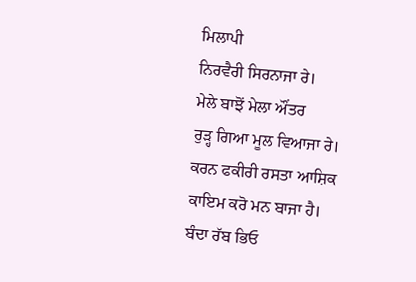ਮਿਲਾਪੀ
ਨਿਰਵੈਰੀ ਸਿਰਨਾਜਾ ਰੇ।
ਮੇਲੇ ਬਾਝੋਂ ਮੇਲਾ ਔਂਤਰ
ਰੁੜ੍ਹ ਗਿਆ ਮੂਲ ਵਿਆਜਾ ਰੇ।
ਕਰਨ ਫਕੀਰੀ ਰਸਤਾ ਆਸ਼ਿਕ
ਕਾਇਮ ਕਰੋ ਮਨ ਬਾਜਾ ਹੈ।
ਬੰਦਾ ਰੱਬ ਭਿਓ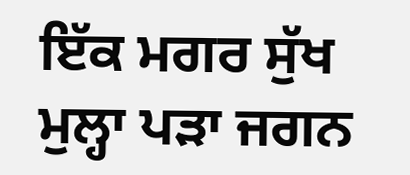ਇੱਕ ਮਗਰ ਸੁੱਖ
ਮੁਲ੍ਹਾ ਪੜਾ ਜਗਨ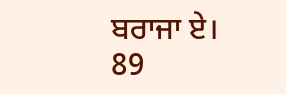ਬਰਾਜਾ ਏ।
89